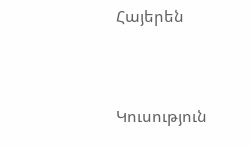Հայերեն


Կուսություն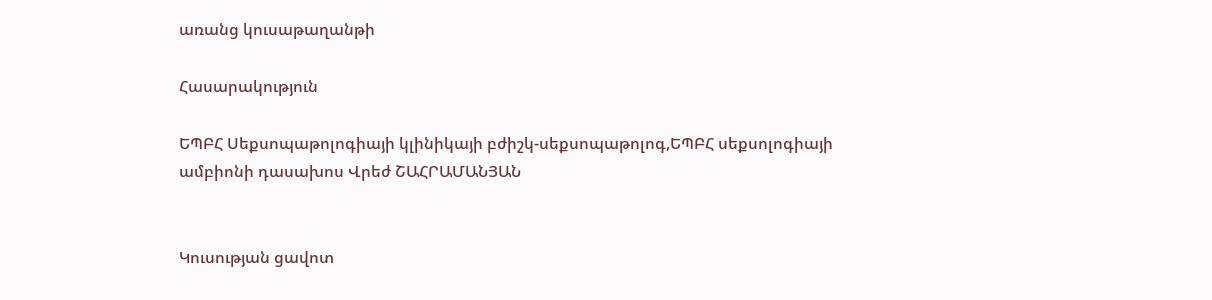առանց կուսաթաղանթի

Հասարակություն

ԵՊԲՀ Սեքսոպաթոլոգիայի կլինիկայի բժիշկ-սեքսոպաթոլոգ,ԵՊԲՀ սեքսոլոգիայի ամբիոնի դասախոս Վրեժ ՇԱՀՐԱՄԱՆՅԱՆ


Կուսության ցավոտ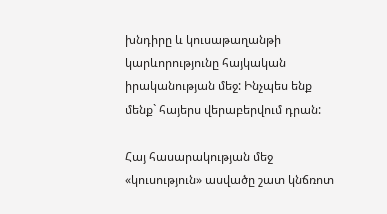խնդիրը և կուսաթաղանթի կարևորությունը հայկական իրականության մեջ: Ինչպես ենք մենք` հայերս վերաբերվում դրան:

Հայ հասարակության մեջ «կուսություն» ասվածը շատ կնճռոտ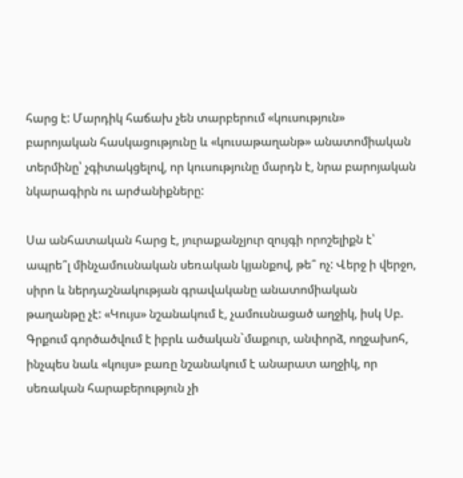հարց է: Մարդիկ հաճախ չեն տարբերում «կուսություն» բարոյական հասկացությունը և «կուսաթաղանթ» անատոմիական տերմինը՝ չգիտակցելով, որ կուսությունը մարդն է, նրա բարոյական նկարագիրն ու արժանիքները:

Սա անհատական հարց է, յուրաքանչյուր զույգի որոշելիքն է՝ ապրե՞լ մինչամուսնական սեռական կյանքով, թե՞ ոչ: Վերջ ի վերջո, սիրո և ներդաշնակության գրավականը անատոմիական թաղանթը չէ: «Կույս» նշանակում է, չամուսնացած աղջիկ, իսկ Սբ. Գրքում գործածվում է իբրև ածական`մաքուր, անփորձ, ողջախոհ, ինչպես նաև «կույս» բառը նշանակում է անարատ աղջիկ, որ սեռական հարաբերություն չի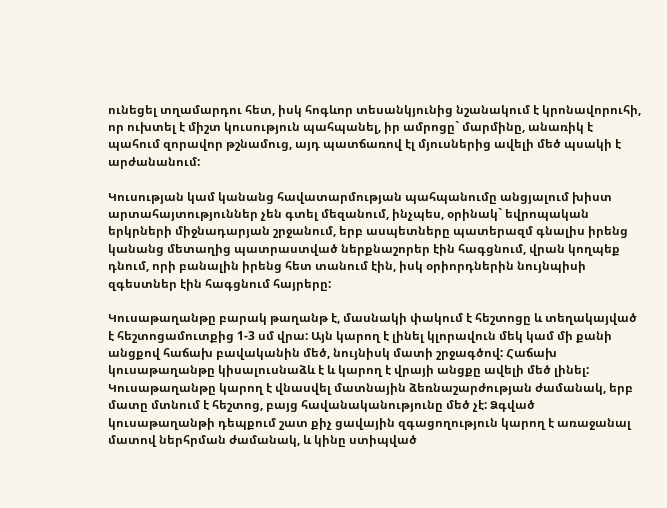ունեցել տղամարդու հետ, իսկ հոգևոր տեսանկյունից նշանակում է կրոնավորուհի, որ ուխտել է միշտ կուսություն պահպանել, իր ամրոցը` մարմինը, անառիկ է պահում զորավոր թշնամուց, այդ պատճառով էլ մյուսներից ավելի մեծ պսակի է արժանանում:

Կուսության կամ կանանց հավատարմության պահպանումը անցյալում խիստ արտահայտություններ չեն գտել մեզանում, ինչպես, օրինակ` եվրոպական երկրների միջնադարյան շրջանում, երբ ասպետները պատերազմ գնալիս իրենց կանանց մետաղից պատրաստված ներքնաշորեր էին հագցնում, վրան կողպեք դնում, որի բանալին իրենց հետ տանում էին, իսկ օրիորդներին նույնպիսի զգեստներ էին հագցնում հայրերը:

Կուսաթաղանթը բարակ թաղանթ է, մասնակի փակում է հեշտոցը և տեղակայված է հեշտոցամուտքից 1-3 սմ վրա: Այն կարող է լինել կլորավուն մեկ կամ մի քանի անցքով հաճախ բավականին մեծ, նույնիսկ մատի շրջագծով: Հաճախ կուսաթաղանթը կիսալուսնաձև է և կարող է վրայի անցքը ավելի մեծ լինել: Կուսաթաղանթը կարող է վնասվել մատնային ձեռնաշարժության ժամանակ, երբ մատը մտնում է հեշտոց, բայց հավանականությունը մեծ չէ: Ձգված կուսաթաղանթի դեպքում շատ քիչ ցավային զգացողություն կարող է առաջանալ մատով ներհրման ժամանակ, և կինը ստիպված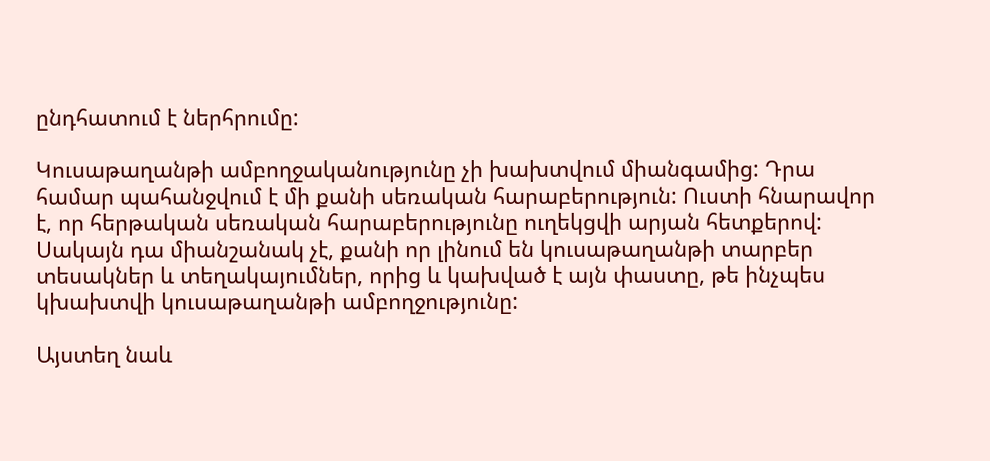ընդհատում է ներհրումը:

Կուսաթաղանթի ամբողջականությունը չի խախտվում միանգամից: Դրա համար պահանջվում է մի քանի սեռական հարաբերություն: Ուստի հնարավոր է, որ հերթական սեռական հարաբերությունը ուղեկցվի արյան հետքերով: Սակայն դա միանշանակ չէ, քանի որ լինում են կուսաթաղանթի տարբեր տեսակներ և տեղակայումներ, որից և կախված է այն փաստը, թե ինչպես կխախտվի կուսաթաղանթի ամբողջությունը:

Այստեղ նաև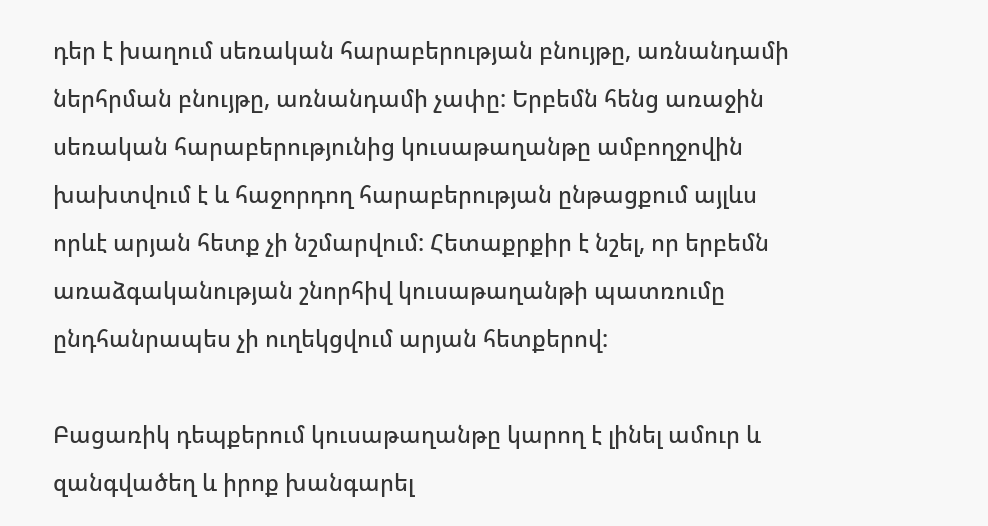դեր է խաղում սեռական հարաբերության բնույթը, առնանդամի ներհրման բնույթը, առնանդամի չափը: Երբեմն հենց առաջին սեռական հարաբերությունից կուսաթաղանթը ամբողջովին խախտվում է և հաջորդող հարաբերության ընթացքում այլևս որևէ արյան հետք չի նշմարվում: Հետաքրքիր է նշել, որ երբեմն առաձգականության շնորհիվ կուսաթաղանթի պատռումը ընդհանրապես չի ուղեկցվում արյան հետքերով:

Բացառիկ դեպքերում կուսաթաղանթը կարող է լինել ամուր և զանգվածեղ և իրոք խանգարել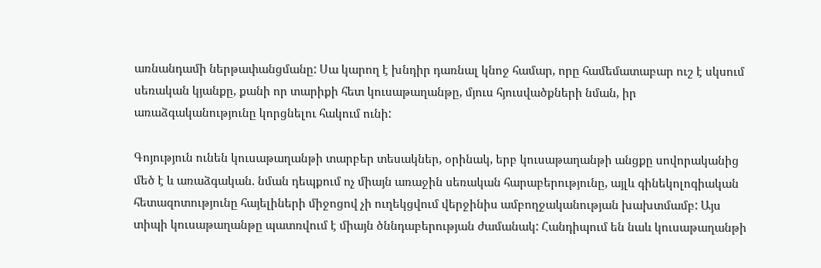առնանդամի ներթափանցմանը: Սա կարող է խնդիր դառնալ կնոջ համար, որը համեմատաբար ուշ է սկսում սեռական կյանքը, քանի որ տարիքի հետ կուսաթաղանթը, մյուս հյուսվածքների նման, իր առաձգականությունը կորցնելու հակում ունի:

Գոյություն ունեն կուսաթաղանթի տարբեր տեսակներ, օրինակ, երբ կուսաթաղանթի անցքը սովորականից մեծ է և առաձգական. նման դեպքում ոչ միայն առաջին սեռական հարաբերությունը, այլև գինեկոլոգիական հետազոտությունը հայելիների միջոցով չի ուղեկցվում վերջինիս ամբողջականության խախտմամբ: Այս տիպի կուսաթաղանթը պատռվում է միայն ծննդաբերության ժամանակ: Հանդիպում են նաև կուսաթաղանթի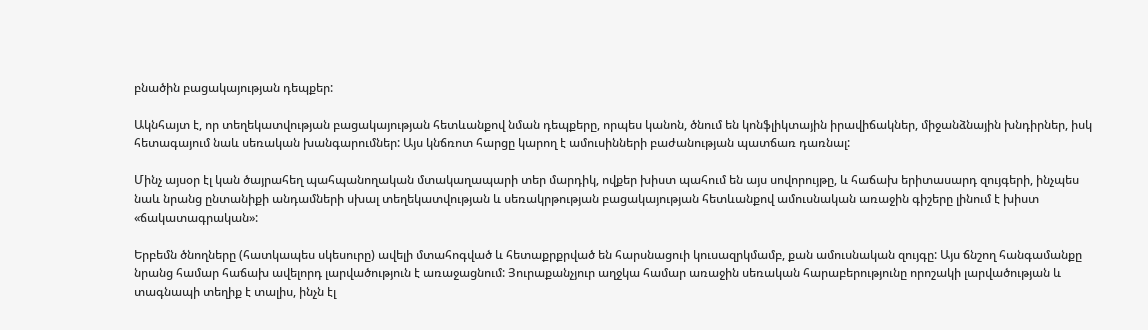բնածին բացակայության դեպքեր:

Ակնհայտ է, որ տեղեկատվության բացակայության հետևանքով նման դեպքերը, որպես կանոն, ծնում են կոնֆլիկտային իրավիճակներ, միջանձնային խնդիրներ, իսկ հետագայում նաև սեռական խանգարումներ: Այս կնճռոտ հարցը կարող է ամուսինների բաժանության պատճառ դառնալ:

Մինչ այսօր էլ կան ծայրահեղ պահպանողական մտակաղապարի տեր մարդիկ, ովքեր խիստ պահում են այս սովորույթը, և հաճախ երիտասարդ զույգերի, ինչպես նաև նրանց ընտանիքի անդամների սխալ տեղեկատվության և սեռակրթության բացակայության հետևանքով ամուսնական առաջին գիշերը լինում է խիստ «ճակատագրական»:

Երբեմն ծնողները (հատկապես սկեսուրը) ավելի մտահոգված և հետաքրքրված են հարսնացուի կուսազրկմամբ, քան ամուսնական զույգը: Այս ճնշող հանգամանքը նրանց համար հաճախ ավելորդ լարվածություն է առաջացնում: Յուրաքանչյուր աղջկա համար առաջին սեռական հարաբերությունը որոշակի լարվածության և տագնապի տեղիք է տալիս, ինչն էլ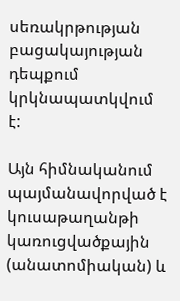սեռակրթության բացակայության դեպքում կրկնապատկվում է:

Այն հիմնականում պայմանավորված է կուսաթաղանթի կառուցվածքային (անատոմիական) և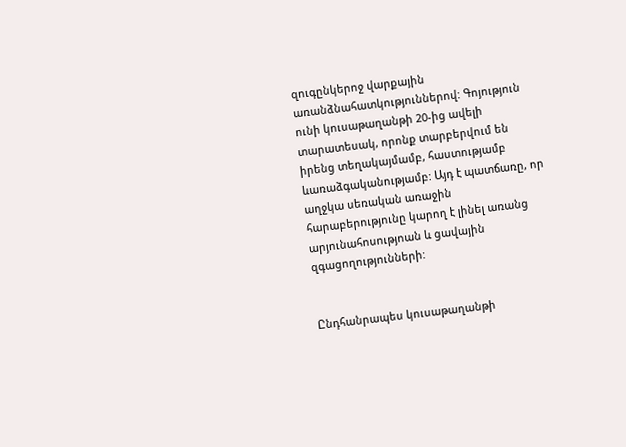զուգընկերոջ վարքային առանձնահատկություններով: Գոյություն ունի կուսաթաղանթի 20-ից ավելի տարատեսակ, որոնք տարբերվում են իրենց տեղակայմամբ, հաստությամբ ևառաձգականությամբ: Այդ է պատճառը, որ աղջկա սեռական առաջին հարաբերությունը կարող է լինել առանց արյունահոսությոան և ցավային զգացողությունների:


Ընդհանրապես կուսաթաղանթի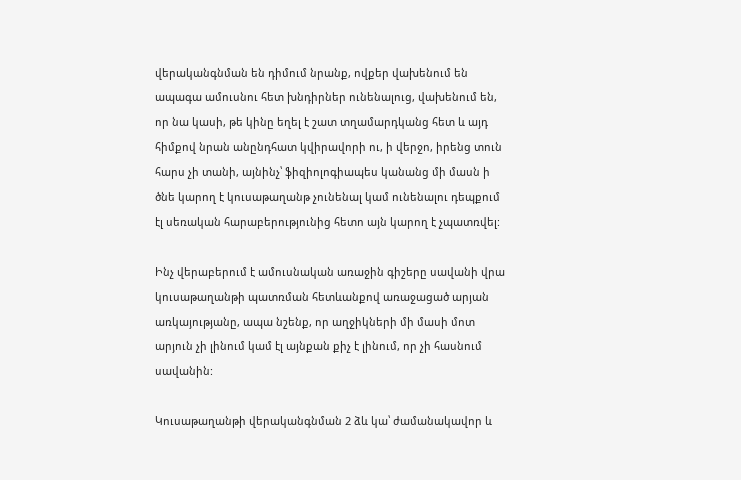վերականգնման են դիմում նրանք, ովքեր վախենում են ապագա ամուսնու հետ խնդիրներ ունենալուց, վախենում են, որ նա կասի, թե կինը եղել է շատ տղամարդկանց հետ և այդ հիմքով նրան անընդհատ կվիրավորի ու, ի վերջո, իրենց տուն հարս չի տանի, այնինչ՝ ֆիզիոլոգիապես կանանց մի մասն ի ծնե կարող է կուսաթաղանթ չունենալ կամ ունենալու դեպքում էլ սեռական հարաբերությունից հետո այն կարող է չպատռվել:

Ինչ վերաբերում է ամուսնական առաջին գիշերը սավանի վրա կուսաթաղանթի պատռման հետևանքով առաջացած արյան առկայությանը, ապա նշենք, որ աղջիկների մի մասի մոտ արյուն չի լինում կամ էլ այնքան քիչ է լինում, որ չի հասնում սավանին:

Կուսաթաղանթի վերականգնման 2 ձև կա՝ ժամանակավոր և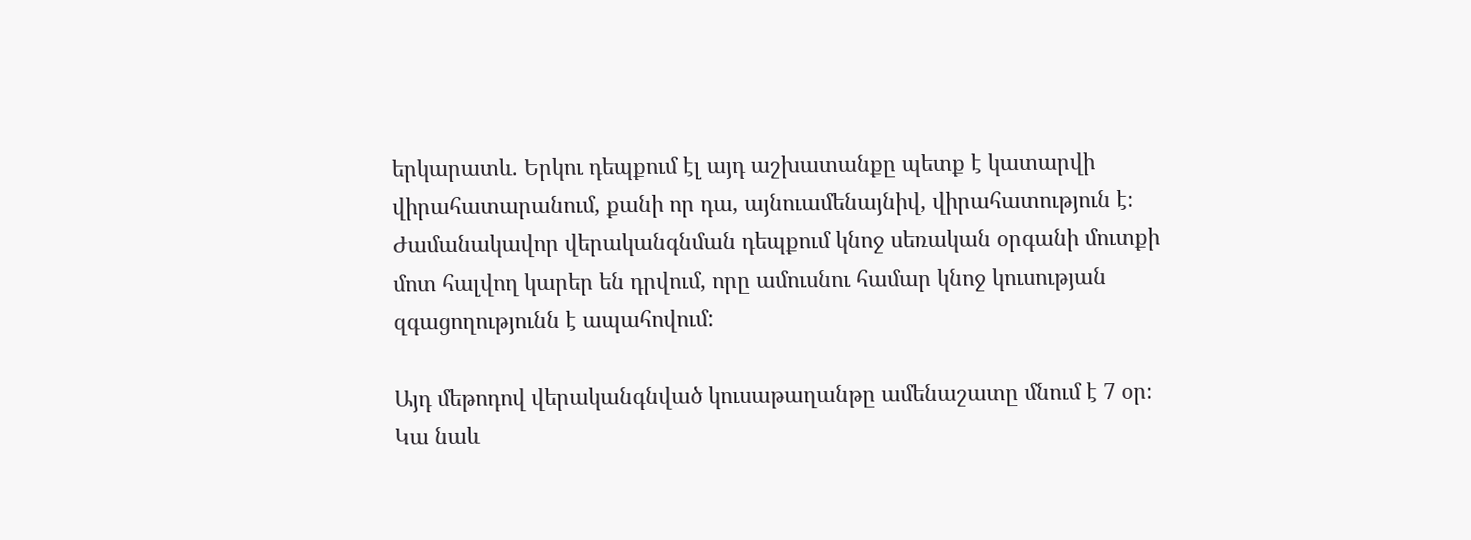երկարատև. Երկու դեպքում էլ այդ աշխատանքը պետք է կատարվի վիրահատարանում, քանի որ դա, այնուամենայնիվ, վիրահատություն է։ Ժամանակավոր վերականգնման դեպքում կնոջ սեռական օրգանի մուտքի մոտ հալվող կարեր են դրվում, որը ամուսնու համար կնոջ կուսության զգացողությունն է ապահովում:

Այդ մեթոդով վերականգնված կուսաթաղանթը ամենաշատը մնում է 7 օր։
Կա նաև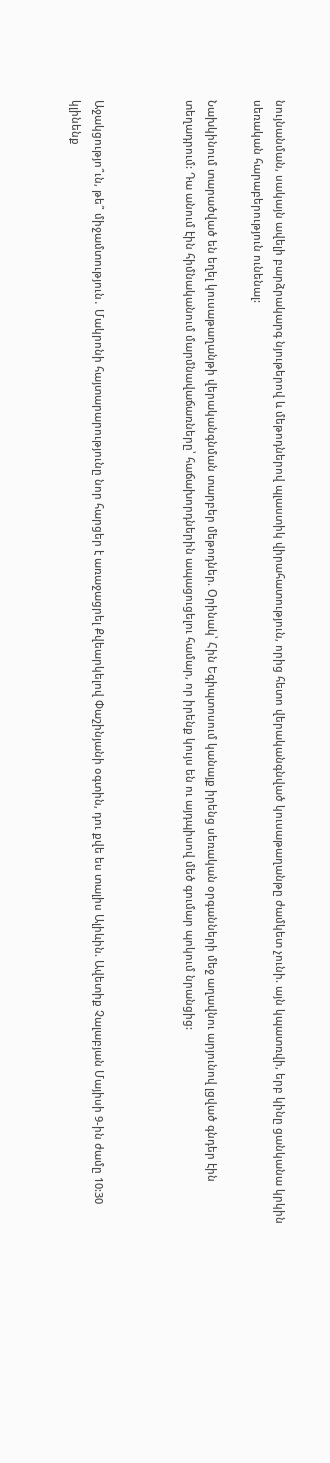նույնանման, սակայն ավելի բարձրակարգ նյութերով և մեթոդներով պլաստիկ վիրահատություն, որից հետո վերականգնված կուսաթաղանթը ժամկետ չունի. այն կպատռվի, երբ կինը ցանկանա կրկին սեռական հարաբերություն ունենալ:

Նախկինում տարածված են եղել կուսաթաղանթի վերականգնման տարբեր մեթոդներ. Օրինակ՝ Հին Եգիպտոսում կանայք իրենց սեռական օրգանների մեջ աղավնու արյունով լցված գնդեր էին տեղադրում: Դա անում էին հիմնականում մարմնավաճառները՝ հաճախորդներին ապացուցելու համար, որ իրենք կույս են ու այդպիսով մեծ գումար պոկում նրանցից:



Աջակցությո՞ւն, թե՞ միջամտություն․ Մակրոնի հայտարարությունը նոր հարցեր է առաջացրել Քվեարկելով Փաշինյանի օգտին, դու քվե ես տալիս Ալիևին. Ավետիք Չալաբյան Մայիսի 9-ին ժամը 10:30 կլինենք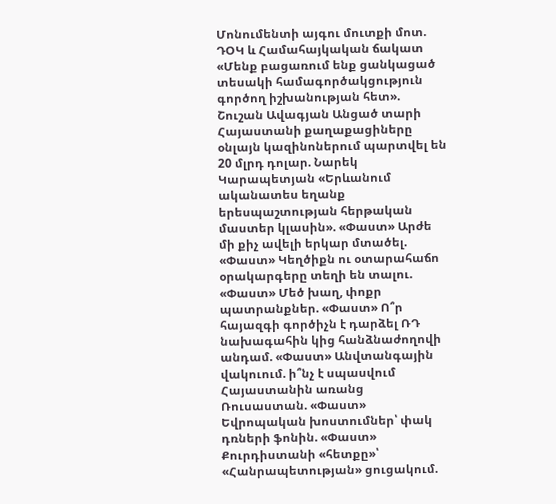Մոնումենտի այգու մուտքի մոտ. ԴՕԿ և Համահայկական ճակատ «Մենք բացառում ենք ցանկացած տեսակի համագործակցություն գործող իշխանության հետ». Շուշան Ավագյան Անցած տարի Հայաստանի քաղաքացիները օնլայն կազինոներում պարտվել են 20 մլրդ դոլար. Նարեկ Կարապետյան «Երևանում ականատես եղանք երեսպաշտության հերթական մաստեր կլասին». «Փաստ» Արժե մի քիչ ավելի երկար մտածել. «Փաստ» Կեղծիքն ու օտարահաճո օրակարգերը տեղի են տալու. «Փաստ» Մեծ խաղ, փոքր պատրանքներ. «Փաստ» Ո՞ր հայազգի գործիչն է դարձել ՌԴ նախագահին կից հանձնաժողովի անդամ. «Փաստ» Անվտանգային վակուում. ի՞նչ է սպասվում Հայաստանին առանց Ռուսաստան. «Փաստ» Եվրոպական խոստումներ՝ փակ դռների ֆոնին. «Փաստ» Քուրդիստանի «հետքը»՝ «Հանրապետության» ցուցակում.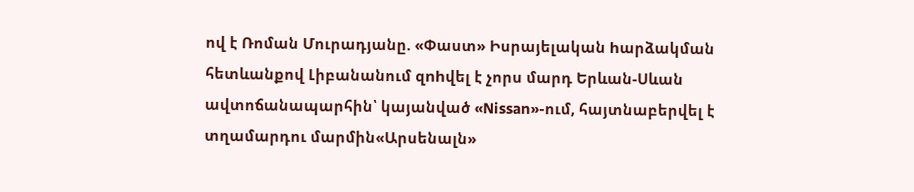ով է Ռոման Մուրադյանը. «Փաստ» Իսրայելական hարձակման հետևանքով Լիբանանում զnhվել է չորս մարդ Երևան-Սևան ավտոճանապարհին՝ կայանված «Nissan»-ում, հայտնաբերվել է տղամարդու մարմին«Արսենալն»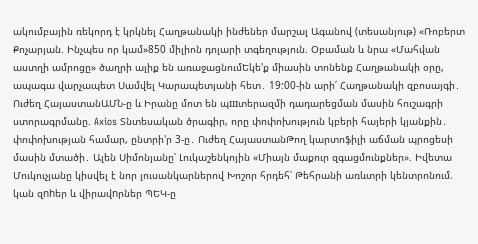ակումբային ռեկորդ է կրկնել Հաղթանակի ինժեներ մարշալ Ագանով (տեսանյութ) «Ռոբերտ Քոչարյան. Ինչպես որ կամ»850 միլիոն դոլարի տգեղություն. Օբաման և նրա «Մահվան աստղի ամրոցը» ծաղրի ալիք են առաջացնումԵկե'ք միասին տոնենք Հաղթանակի օրը, ապագա վարչապետ Սամվել Կարապետյանի հետ․ 19:00-ին արի՛ Հաղթանակի զբոսայգի․ Ուժեղ ՀայաստանԱՄՆ-ը և Իրանը մոտ են պшտերազմի դադարեցման մասին հուշագրի ստորագրմանը. Axios Տնտեսական ծրագիր, որը փոփոխություն կբերի հայերի կյանքին․ փոփոխության համար, ընտրի'ր 3-ը․ Ուժեղ ՀայաստանԹող կարտոֆիլի աճման պրոցեսի մասին մտածի․ Ալեն Սիմոնյանը՝ Լուկաշենկոյին «Միայն մաքուր զգացմունքներ». Իվետա Մուկուչյանը կիսվել է նոր լուսանկարներով Խոշոր հրդեհ՝ Թեհրանի առևտրի կենտրոնում. կան զnhեր և վիրավnրներ ՊԵԿ-ը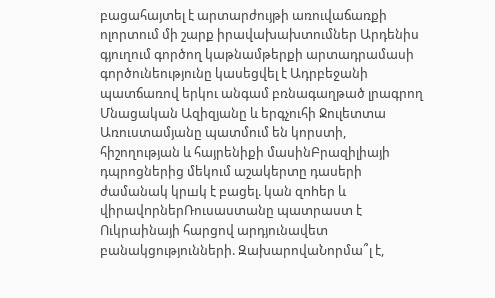բացահայտել է արտարժույթի առուվաճառքի ոլորտում մի շարք իրավախախտումներ Արդենիս գյուղում գործող կաթնամթերքի արտադրամասի գործունեությունը կասեցվել է Ադրբեջանի պատճառով երկու անգամ բռնագաղթած լրագրող Մնացական Ազիզյանը և երգչուհի Ջուլետտա Առուստամյանը պատմում են կորստի, հիշողության և հայրենիքի մասինԲրազիլիայի դպրոցներից մեկում աշակերտը դասերի ժամանակ կրшկ է բացել. կան զnhեր և վիրավnրներՌուսաստանը պատրաստ է Ուկրաինայի հարցով արդյունավետ բանակցությունների. ԶախարովաՆորմա՞լ է,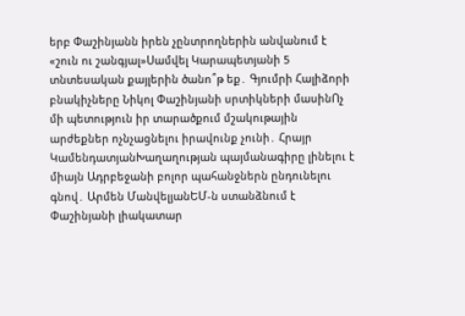երբ Փաշինյանն իրեն չընտրողներին անվանում է «շուն ու շանգյալ»Սամվել Կարապետյանի 5 տնտեսական քայլերին ծանո՞թ եք․ Գյումրի Հալիձորի բնակիչները Նիկոլ Փաշինյանի սրտիկների մասինՈչ մի պետություն իր տարածքում մշակութային արժեքներ ոչնչացնելու իրավունք չունի․ Հրայր ԿամենդատյանԽաղաղության պայմանագիրը լինելու է միայն Ադրբեջանի բոլոր պահանջներն ընդունելու գնով․ Արմեն ՄանվելյանԵՄ-ն ստանձնում է Փաշինյանի լիակատար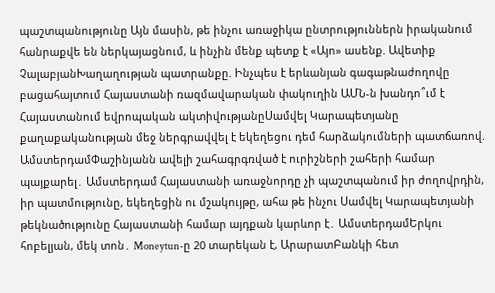պաշտպանությունը Այն մասին, թե ինչու առաջիկա ընտրություններն իրականում հանրաքվե են ներկայացնում, և ինչին մենք պետք է «Այո» ասենք. Ավետիք ՉալաբյանԽաղաղության պատրանքը. Ինչպես է երևանյան գագաթնաժողովը բացահայտում Հայաստանի ռազմավարական փակուղին ԱՄՆ-ն խանդո՞ւմ է Հայաստանում եվրոպական ակտիվությանըՍամվել Կարապետյանը քաղաքականության մեջ ներգրավվել է եկեղեցու դեմ հարձակումների պատճառով. ԱմստերդամՓաշինյանն ավելի շահագրգռված է ուրիշների շահերի համար պայքարել․ Ամստերդամ Հայաստանի առաջնորդը չի պաշտպանում իր ժողովրդին, իր պատմությունը, եկեղեցին ու մշակույթը, ահա թե ինչու Սամվել Կարապետյանի թեկնածությունը Հայաստանի համար այդքան կարևոր է․ ԱմստերդամԵրկու հոբելյան, մեկ տոն․ Moneytun-ը 20 տարեկան է, ԱրարատԲանկի հետ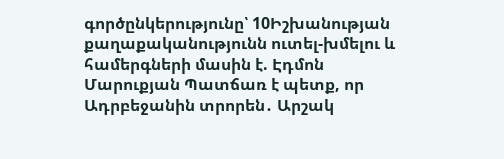գործընկերությունը՝ 10Իշխանության քաղաքականությունն ուտել-խմելու և համերգների մասին է. Էդմոն Մարուքյան Պատճառ է պետք, որ Ադրբեջանին տրորեն․ Արշակ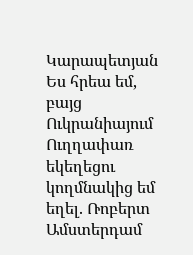Կարապետյան Ես հրեա եմ, բայց Ուկրանիայում Ուղղափառ եկեղեցու կողմնակից եմ եղել. Ռոբերտ Ամստերդամ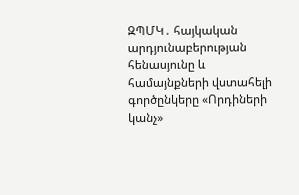ԶՊՄԿ․ հայկական արդյունաբերության հենասյունը և համայնքների վստահելի գործընկերը «Որդիների կանչ»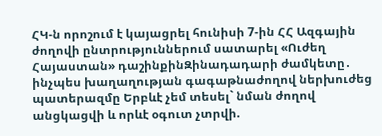ՀԿ-ն որոշում է կայացրել հունիսի 7-ին ՀՀ Ազգային ժողովի ընտրություններում սատարել «Ուժեղ Հայաստան» դաշինքինԶինադադարի ժամկետը․ ինչպես խաղաղության գագաթնաժողով ներխուժեց պատերազմը Երբևէ չեմ տեսել` նման ժողով անցկացվի և որևէ օգուտ չտրվի.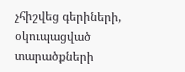չհիշվեց գերիների, օկուպացված տարածքների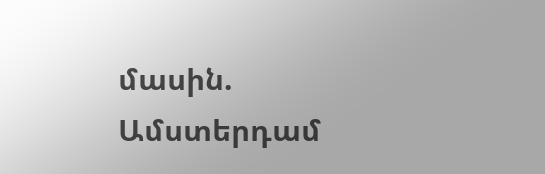մասին. Ամստերդամ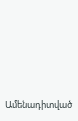Ամենադիտված